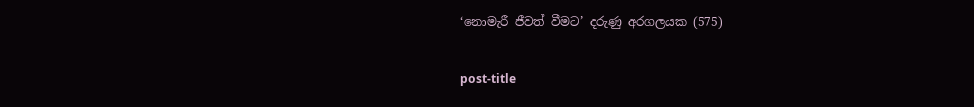‘නොමැරී ජීවත් වීමට’ දරුණු අරගලයක (575)

post-title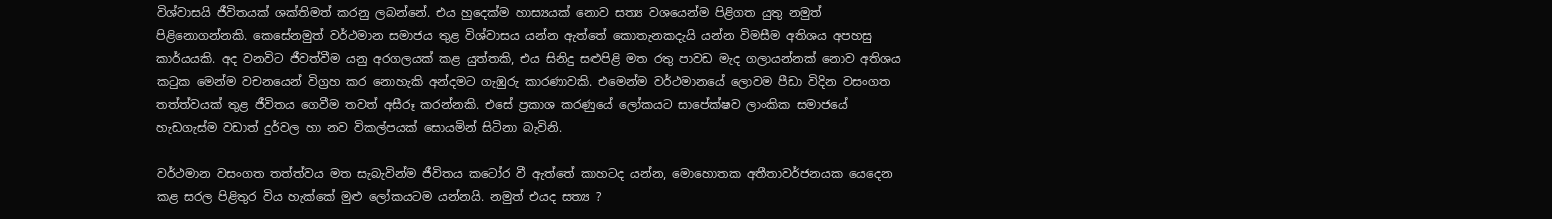විශ්වාසයි ජීවිතයක් ශක්තිමත් කරනු ලබන්නේ. එය හුදෙක්ම හාස්‍යයක් නොව සත්‍ය වශයෙන්ම පිළිගත යුතු නමුත් පිළිනොගන්නකි. කෙසේනමුත් වර්ථමාන සමාජය තුළ විශ්වාසය යන්න ඇත්තේ කොතැනකදැයි යන්න විමසීම අතිශය අපහසු කාර්යයකි. අද වනවිට ජීවත්වීම යනු අරගලයක් කළ යුත්තකි, එය සිනිදු සළුපිළි මත රතු පාවඩ මැද ගලායන්නක් නොව අතිශය කටුක මෙන්ම වචනයෙන් විග්‍රහ කර නොහැකි අන්දමට ගැඹුරු කාරණාවකි. එමෙන්ම වර්ථමානයේ ලොවම පීඩා විදින වසංගත තත්ත්වයක් තුළ ජීවිතය ගෙවීම තවත් අසීරූ කරන්නකි. එසේ ප්‍රකාශ කරණුයේ ලෝකයට සාපේක්ෂව ලාංකික සමාජයේ හැඩගැස්ම වඩාත් දුර්වල හා නව විකල්පයක් සොයමින් සිටිනා බැවිනි.

වර්ථමාන වසංගත තත්ත්වය මත සැබැවින්ම ජීවිතය කටෝර වී ඇත්තේ කාහටද යන්න, මොහොතක අතීතාවර්ජනයක යෙදෙන කළ සරල පිළිතුර විය හැක්කේ මුළු ලෝකයටම යන්නයි. නමුත් එයද සත්‍ය ?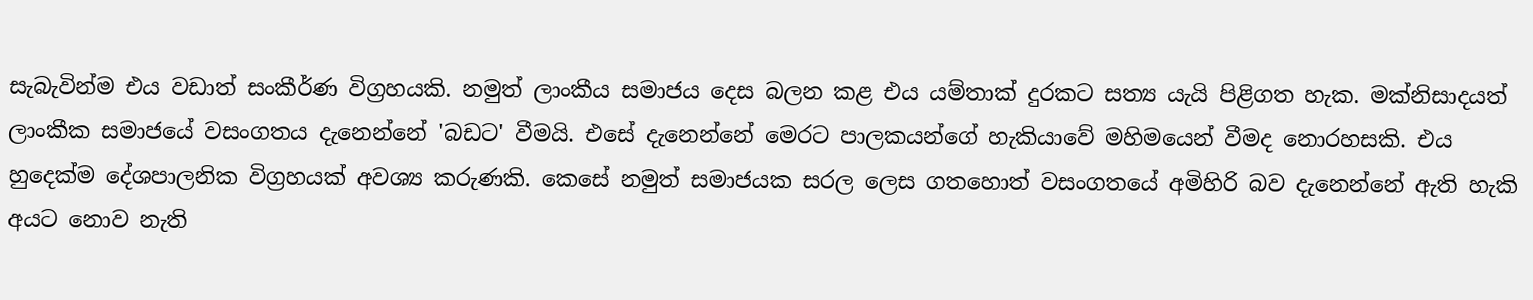සැබැවින්ම එය වඩාත් සංකීර්ණ විග්‍රහයකි. නමුත් ලාංකීය සමාජය දෙස බලන කළ එය යම්තාක් දුරකට සත්‍ය යැයි පිළිගත හැක. මක්නිසාදයත් ලාංකීක සමාජයේ වසංගතය දැනෙන්නේ 'බඩට' වීමයි. එසේ දැනෙන්නේ මෙරට පාලකයන්ගේ හැකියාවේ මහිමයෙන් වීමද නොරහසකි. එය හුදෙක්ම දේශපාලනික විග්‍රහයක් අවශ්‍ය කරුණකි. කෙසේ නමුත් සමාජයක සරල ලෙස ගතහොත් වසංගතයේ අමිහිරි බව දැනෙන්නේ ඇති හැකි අයට නොව නැති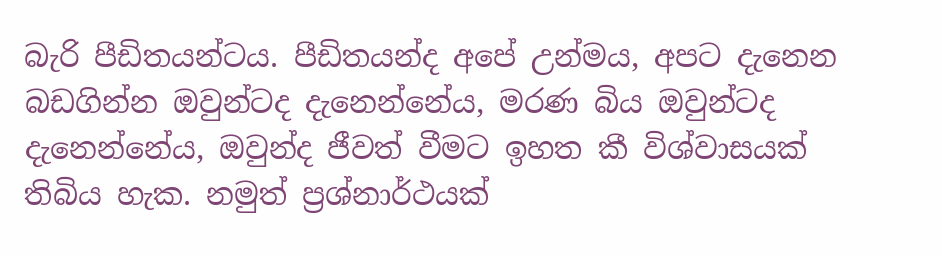බැරි පීඩිතයන්ටය. පීඩිතයන්ද අපේ උන්මය, අපට දැනෙන බඩගින්න ඔවුන්ටද දැනෙන්නේය, මරණ බිය ඔවුන්ටද දැනෙන්නේය, ඔවුන්ද ජීවත් වීමට ඉහත කී විශ්වාසයක් තිබිය හැක. නමුත් ප්‍රශ්නාර්ථයක්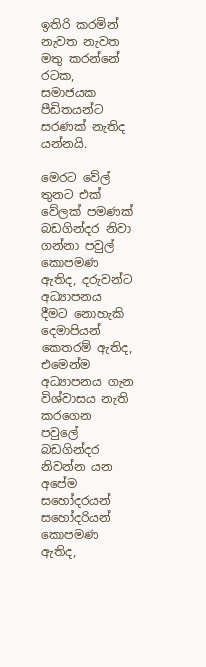ඉතිරි කරමින් නැවත නැවත මතු කරන්නේ රටක, සමාජයක පීඩිතයන්ට සරණක් නැතිද යන්නයි.

මෙරට වේල් තුනට එක් වේලක් පමණක් බඩගින්දර නිවා ගන්නා පවුල් කොපමණ ඇතිද, දරුවන්ට අධ්‍යාපනය දීමට නොහැකි දෙමාපියන් කෙතරම් ඇතිද, එමෙන්ම අධ්‍යාපනය ගැන විශ්වාසය නැති කරගෙන පවුලේ බඩගින්දර නිවන්න යන අපේම සහෝදරයන් සහෝදරියන් කොපමණ ඇතිද,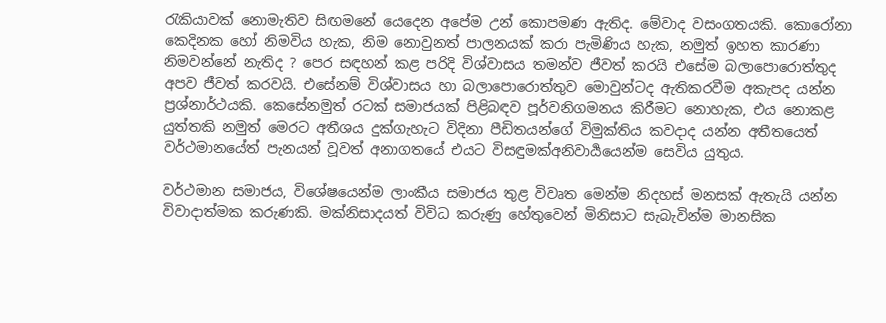රැකියාවක් නොමැතිව සිඟමනේ යෙදෙන අපේම උන් කොපමණ ඇතිද. මේවාද වසංගතයකි. කොරෝනා කෙදිනක හෝ නිමවිය හැක, නිම නොවුනත් පාලනයක් කරා පැමිණිය හැක, නමුත් ඉහත කාරණා නිමවන්නේ නැතිද ? පෙර සඳහන් කළ පරිදි විශ්වාසය තමන්ව ජීවත් කරයි එසේම බලාපොරොත්තුද අපව ජීවත් කරවයි. එසේනම් විශ්වාසය හා බලාපොරොත්තුව මොවුන්ටද ඇතිකරවීම අකැපද යන්න ප්‍රශ්නාර්ථයකි. කෙසේනමුත් රටක් සමාජයක් පිළිබඳව පූර්වනිගමනය කිරීමට නොහැක, එය නොකළ යුත්තකි නමුත් මෙරට අතීශය දුක්ගැහැට විදිනා පීඩිතයන්ගේ විමුක්තිය කවදාද යන්න අතීතයෙත් වර්ථමානයේත් පැනයන් වූවත් අනාගතයේ එයට විසඳුමක්අනිවාර්‍යයෙන්ම සෙවිය යුතුය.

වර්ථමාන සමාජය, විශේෂයෙන්ම ලාංකීය සමාජය තුළ විවෘත මෙන්ම නිදහස් මනසක් ඇතැයි යන්න විවාදාත්මක කරුණකි. මක්නිසාදයත් විවිධ කරුණු හේතුවෙන් මිනිසාට සැබැවින්ම මානසික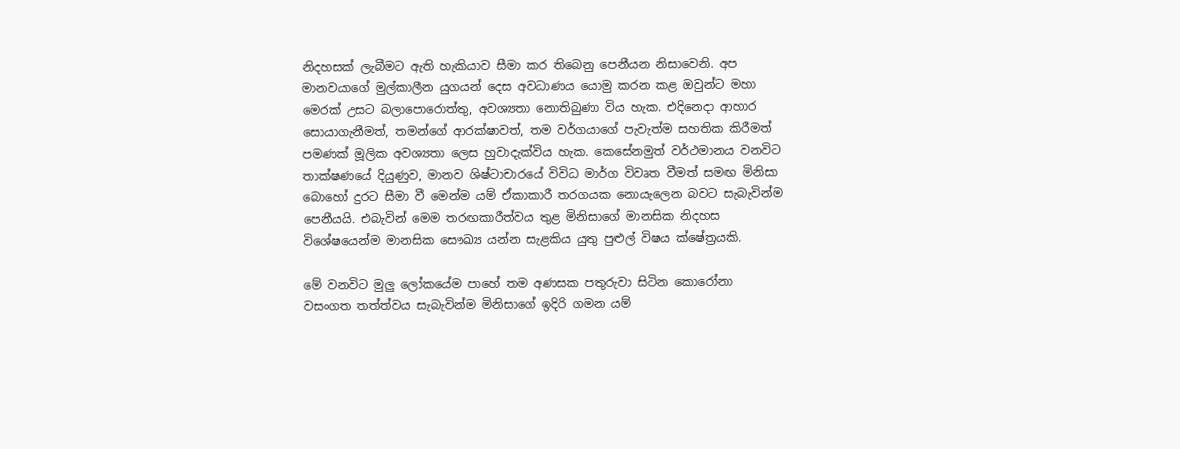නිදහසක් ලැබීමට ඇති හැකියාව සීමා කර තිබෙනු පෙනීයන නිසාවෙනි. අප මානවයාගේ මුල්කාලීන යුගයන් දෙස අවධාණය යොමු කරන කළ ඔවුන්ට මහා මෙරක් උසට බලාපොරොත්තු, අවශ්‍යතා නොතිබුණා විය හැක. එදිනෙදා ආහාර සොයාගැනීමත්, තමන්ගේ ආරක්ෂාවත්, තම වර්ගයාගේ පැවැත්ම සහතික කිරීමත් පමණක් මූලික අවශ්‍යතා ලෙස හුවාදැක්විය හැක. කෙසේනමුත් වර්ථමානය වනවිට තාක්ෂණයේ දියුණුව, මානව ශිෂ්ටාචාරයේ විවිධ මාර්ග විවෘත වීමත් සමඟ මිනිසා බොහෝ දුරට සීමා වී මෙන්ම යම් ඒකාකාරී තරගයක නොයැලෙන බවට සැබැවින්ම පෙනීයයි. එබැවින් මෙම තරඟකාරීත්වය තුළ මිනිසාගේ මානසික නිදහස විශේෂයෙන්ම මානසික සෞඛ්‍ය යන්න සැළකිය යුතු පුළුල් විෂය ක්ෂේත්‍රයකි.

මේ වනවිට මුලු ලෝකයේම පාහේ තම අණසක පතුරුවා සිටින කොරෝනා වසංගත තත්ත්වය සැබැවින්ම මිනිසාගේ ඉදිරි ගමන යම්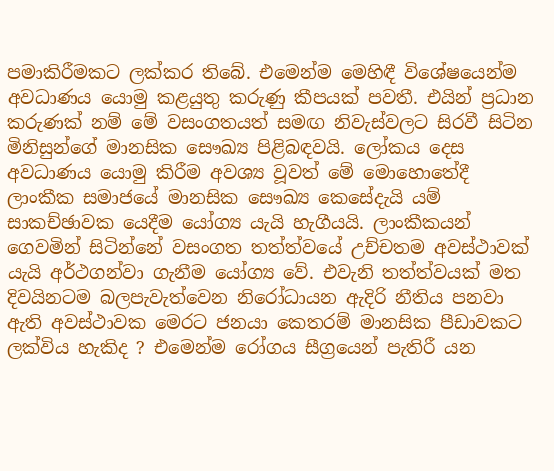පමාකිරීමකට ලක්කර තිබේ. එමෙන්ම මෙහිඳී විශේෂයෙන්ම අවධාණය යොමු කළයුතු කරුණු කීපයක් පවතී. එයින් ප්‍රධාන කරුණක් නම් මේ වසංගතයත් සමඟ නිවැස්වලට සිරවී සිටින මිනිසුන්ගේ මානසික සෞඛ්‍ය පිළිබඳවයි. ලෝකය දෙස අවධාණය යොමු කිරීම අවශ්‍ය වූවත් මේ මොහොතේදී ලාංකීක සමාජයේ මානසික සෞඛ්‍ය කෙසේදැයි යම් සාකච්ඡාවක යෙදීම යෝග්‍ය යැයි හැගීයයි. ලාංකීකයන් ගෙවමින් සිටින්නේ වසංගත තත්ත්වයේ උච්චතම අවස්ථාවක් යැයි අර්ථගන්වා ගැනීම යෝග්‍ය වේ. එවැනි තත්ත්වයක් මත දිවයිනටම බලපැවැත්වෙන නිරෝධායන ඇදිරි නීතිය පනවා ඇති අවස්ථාවක මෙරට ජනයා කෙතරම් මානසික පීඩාවකට ලක්විය හැකිද ? එමෙන්ම රෝගය සීග්‍රයෙන් පැතිරී යන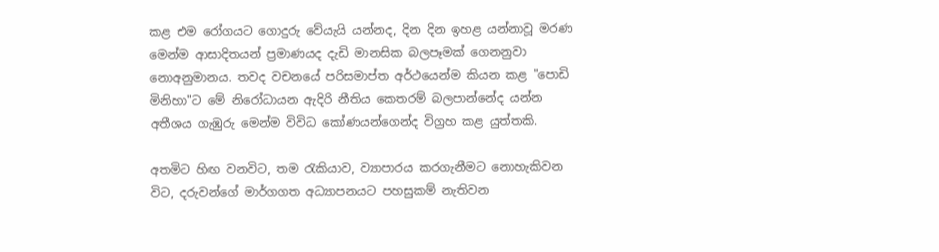කළ එම රෝගයට ගොදුරු වේයැයි යන්නද, දින දින ඉහළ යන්නාවූ මරණ මෙන්ම ආසාදිතයන් ප්‍රමාණයද දැඩි මානසික බලපෑමක් ගෙනනුවා නොඅනුමානය. තවද වචනයේ පරිසමාප්ත අර්ථයෙන්ම කියන කළ "පොඩි මිනිහා"ට මේ නිරෝධායන ඇදිරි නීතිය කෙතරම් බලපාන්නේද යන්න අතීශය ගැඹුරු මෙන්ම විවිධ කෝණයන්ගෙන්ද විග්‍රහ කළ යුත්තකි.

අතමිට හිඟ වනවිට, තම රැකියාව, ව්‍යාපාරය කරගැනීමට නොහැකිවන විට, දරුවන්ගේ මාර්ගගත අධ්‍යාපනයට පහසුකම් නැතිවන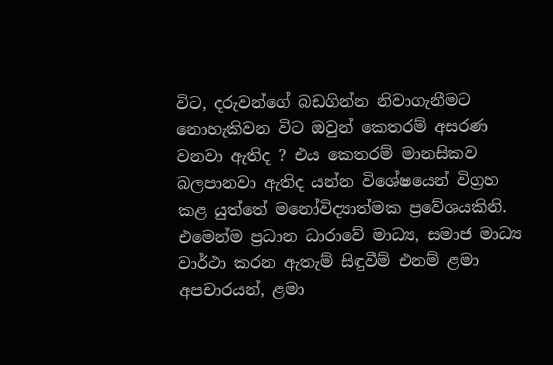විට, දරුවන්ගේ බඩගින්න නිවාගැනීමට නොහැකිවන විට ඔවුන් කෙතරම් අසරණ වනවා ඇතිද ? එය කෙතරම් මානසිකව බලපානවා ඇතිද යන්න විශේෂයෙන් විග්‍රහ කළ යුත්තේ මනෝවිද්‍යාත්මක ප්‍රවේශයකිනි. එමෙන්ම ප්‍රධාන ධාරාවේ මාධ්‍ය, සමාජ මාධ්‍ය වාර්ථා කරන ඇතැම් සිඳුවීම් එනම් ළමා අපචාරයන්, ළමා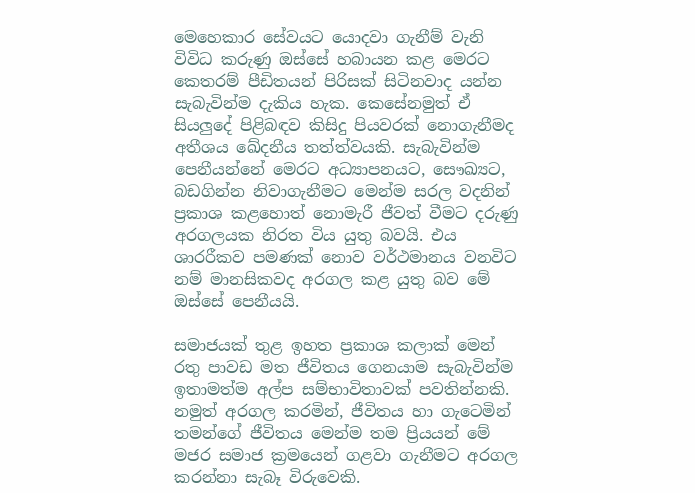මෙහෙකාර සේවයට යොදවා ගැනීම් වැනි විවිධ කරුණු ඔස්සේ හබායන කළ මෙරට කෙතරම් පීඩිතයන් පිරිසක් සිටිනවාද යන්න සැබැවින්ම දැකිය හැක. කෙසේනමුත් ඒ සියලුදේ පිළිබඳව කිසිදු පියවරක් නොගැනීමද අතීශය ඛේදනීය තත්ත්වයකි. සැබැවින්ම පෙනීයන්නේ මෙරට අධ්‍යාපනයට, සෞඛ්‍යට, බඩගින්න නිවාගැනීමට මෙන්ම සරල වදනින් ප්‍රකාශ කළහොත් නොමැරී ජීවත් වීමට දරුණු අරගලයක නිරත විය යුතු බවයි. එය ශාරරීකව පමණක් නොව වර්ථමානය වනවිට නම් මානසිකවද අරගල කළ යුතු බව මේ ඔස්සේ පෙනීයයි.

සමාජයක් තුළ ඉහත ප්‍රකාශ කලාක් මෙන් රතු පාවඩ මත ජීවිතය ගෙනයාම සැබැවින්ම ඉතාමත්ම අල්ප සම්භාවිතාවක් පවතින්නකි. නමුත් අරගල කරමින්, ජීවිතය හා ගැටෙමින් තමන්ගේ ජීවිතය මෙන්ම තම ප්‍රියයන් මේ මජර සමාජ ක්‍රමයෙන් ගළවා ගැනීමට අරගල කරන්නා සැබෑ විරුවෙකි.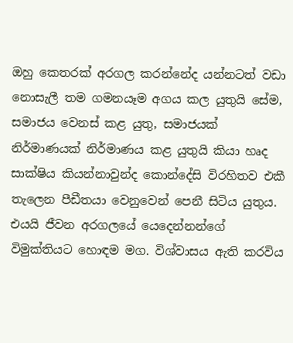ඔහු කෙතරක් අරගල කරන්නේද යන්නටත් වඩා නොසැලී තම ගමනයෑම අගය කල යුතුයි සේම, සමාජය වෙනස් කළ යුතු, සමාජයක් නිර්මාණයක් නිර්මාණය කළ යුතුයි කියා හෘද සාක්ෂිය කියන්නාවුන්ද කොන්දේසි විරහිතව එකී තැලෙන පීඩීතයා වෙනුවෙන් පෙනී සිටිය යුතුය. එයයි ජීවන අරගලයේ යෙදෙන්නන්ගේ විමුක්තියට හොඳම මග. විශ්වාසය ඇති කරවිය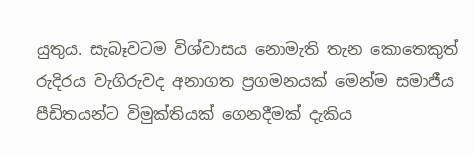යුතුය. සැබෑවටම විශ්වාසය නොමැති තැන කොතෙකුත් රුදිරය වැගිරුවද අනාගත ප්‍රගමනයක් මෙන්ම සමාජීය පීඩිතයන්ට විමුක්තියක් ගෙනදීමක් දැකිය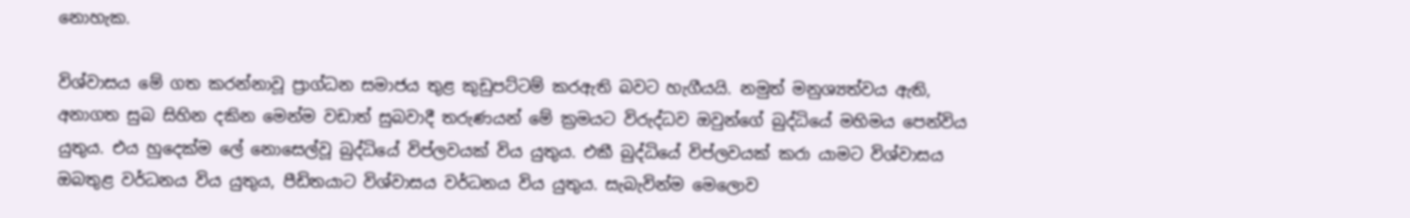නොහැක.

විශ්වාසය මේ ගත කරන්නාවූ ප්‍රාග්ධන සමාජය තුළ කුඩුපට්ටම් කරඇති බවට හැගීයයි. නමුත් මනුශ්‍යත්වය ඇති, අනාගත සුබ සිහින දකින මෙන්ම වඩාත් සුබවාදී තරුණයන් මේ ක්‍රමයට විරුද්ධව ඔවුන්ගේ බුද්ධියේ මහිමය පෙන්විය යුතුය. එය හුදෙක්ම ලේ නොසෙල්වූ බුද්ධියේ විප්ලවයක් විය යුතුය. එකී බුද්ධියේ විප්ලවයක් කරා යාමට විශ්වාසය ඔබතුළ වර්ධනය විය යුතුය, පීඩිතයාට විශ්වාසය වර්ධනය විය යුතුය. සැබැවින්ම මෙලොව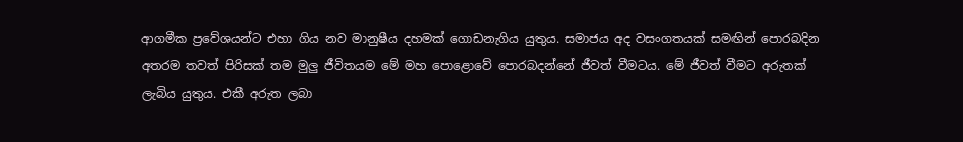ආගමීක ප්‍රවේශයන්ට එහා ගිය නව මානුෂීය දහමක් ගොඩනැගිය යුතුය. සමාජය අද වසංගතයක් සමඟින් පොරබදින අතරම තවත් පිරිසක් තම මුලු ජීවිතයම මේ මහ පොළොවේ පොරබදන්නේ ජීවත් වීමටය. මේ ජීවත් වීමට අරුතක් ලැබිය යුතුය. එකී අරුත ලබා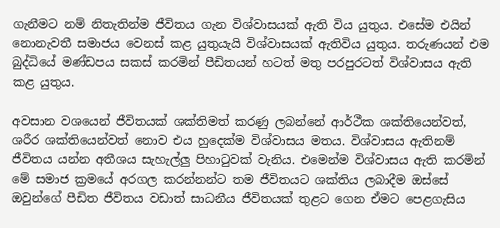ගැනීමට නම් නිතැතින්ම ජීවිතය ගැන විශ්වාසයක් ඇති විය යුතුය. එසේම එයින් නොනැවතී සමාජය වෙනස් කළ යුතුයැයි විශ්වාසයක් ඇතිවිය යුතුය. තරුණයන් එම බුද්ධියේ මණ්ඩපය සකස් කරමින් පීඩිතයන් හටත් මතු පරපුරටත් විශ්වාසය ඇති කළ යුතුය.

අවසාන වශයෙන් ජීවිතයක් ශක්තිමත් කරණු ලබන්නේ ආර්ථීක ශක්තියෙන්වත්, ශරීර ශක්තියෙන්වත් නොව එය හුදෙක්ම විශ්වාසය මතය. විශ්වාසය ඇතිනම් ජීවිතය යන්න අතීශය සැහැල්ලු පිහාටුවක් වැනිය. එමෙන්ම විශ්වාසය ඇති කරමින් මේ සමාජ ක්‍රමයේ අරගල කරන්නන්ට තම ජීවිතයට ශක්තිය ලබාදීම ඔස්සේ ඔවුන්ගේ පීඩිත ජීවිතය වඩාත් සාධනීය ජීවිතයක් තුළට ගෙන ඒමට පෙළගැසිය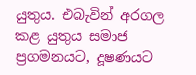යුතුය. එබැවින් අරගල කළ යුතුය සමාජ ප්‍රගමනයට, දූෂණයට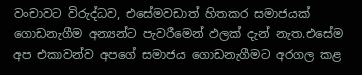වංචාවට විරුද්ධව, එසේමවඩාත් හිතකර සමාජයක් ගොඩනැගීම අන්‍යන්ට පැවරීමෙන් ඵලක් දැන් නැත.එසේම අප එකාවන්ව අපගේ සමාජය ගොඩනැගීමට අරගල කළ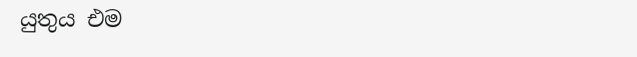යුතුය එම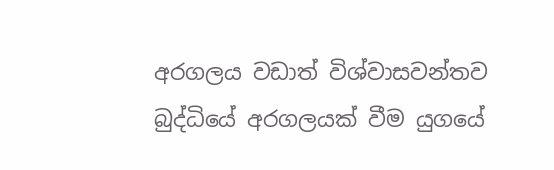අරගලය වඩාත් විශ්වාසවන්තව බුද්ධියේ අරගලයක් වීම යුගයේ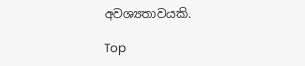අවශ්‍යතාවයකි.

Top